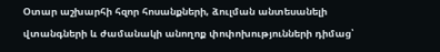Օտար աշխարհի հզոր հոսանքների, ձուլման անտեսանելի վտանգների և ժամանակի անողոք փոփոխությունների դիմաց՝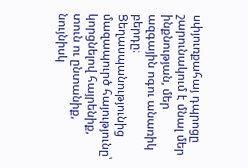սփյուռքահայ դպրոցը շարունակում է մնալ մեր ինքնության, մեր ազգային ոգու անառիկ բերդը։ Ցեղասպանությունից մազապուրծ հայությունը՝ կորցնելով հայրենիք, տուն ու ընտանիք, նույնիսկ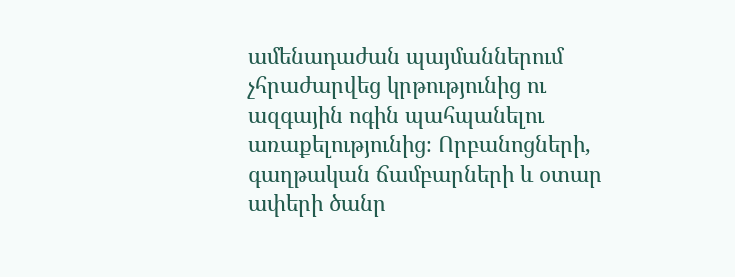ամենադաժան պայմաններում չհրաժարվեց կրթությունից ու ազգային ոգին պահպանելու առաքելությունից։ Որբանոցների, գաղթական ճամբարների և օտար ափերի ծանր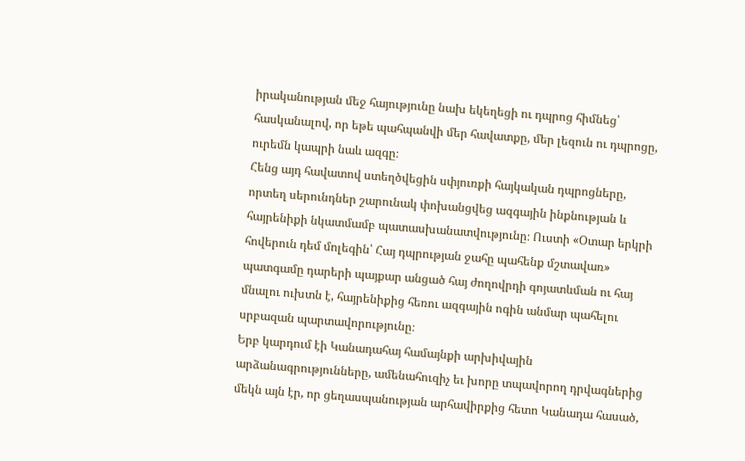իրականության մեջ հայությունը նախ եկեղեցի ու դպրոց հիմնեց՝ հասկանալով, որ եթե պահպանվի մեր հավատքը, մեր լեզուն ու դպրոցը, ուրեմն կապրի նաև ազգը։
Հենց այդ հավատով ստեղծվեցին սփյուռքի հայկական դպրոցները, որտեղ սերունդներ շարունակ փոխանցվեց ազգային ինքնության և հայրենիքի նկատմամբ պատասխանատվությունը։ Ուստի «Օտար երկրի հովերուն դեմ մոլեգին՝ Հայ դպրության ջահը պահենք մշտավառ» պատգամը դարերի պայքար անցած հայ ժողովրդի գոյատևման ու հայ մնալու ուխտն է, հայրենիքից հեռու ազգային ոգին անմար պահելու սրբազան պարտավորությունը։
Երբ կարդում էի Կանադահայ համայնքի արխիվային արձանագրությունները, ամենահուզիչ եւ խորը տպավորող դրվագներից մեկն այն էր, որ ցեղասպանության արհավիրքից հետո Կանադա հասած,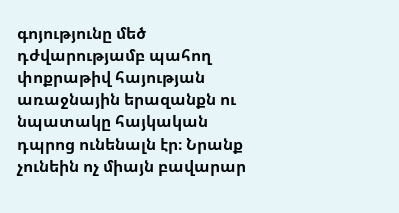գոյությունը մեծ դժվարությամբ պահող փոքրաթիվ հայության առաջնային երազանքն ու նպատակը հայկական դպրոց ունենալն էր։ Նրանք չունեին ոչ միայն բավարար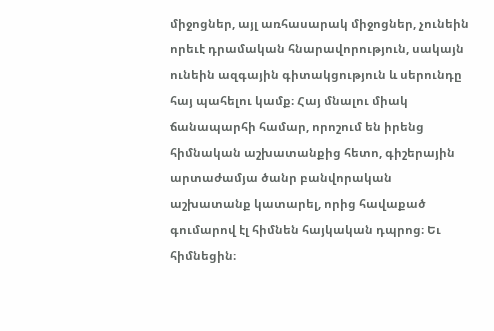միջոցներ, այլ առհասարակ միջոցներ, չունեին որեւէ դրամական հնարավորություն, սակայն ունեին ազգային գիտակցություն և սերունդը հայ պահելու կամք։ Հայ մնալու միակ ճանապարհի համար, որոշում են իրենց հիմնական աշխատանքից հետո, գիշերային արտաժամյա ծանր բանվորական աշխատանք կատարել, որից հավաքած գումարով էլ հիմնեն հայկական դպրոց։ Եւ հիմնեցին։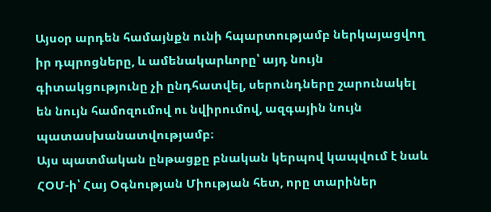Այսօր արդեն համայնքն ունի հպարտությամբ ներկայացվող իր դպրոցները, և ամենակարևորը՝ այդ նույն գիտակցությունը չի ընդհատվել, սերունդները շարունակել են նույն համոզումով ու նվիրումով, ազգային նույն պատասխանատվությամբ։
Այս պատմական ընթացքը բնական կերպով կապվում է նաև ՀՕՄ-ի՝ Հայ Օգնության Միության հետ, որը տարիներ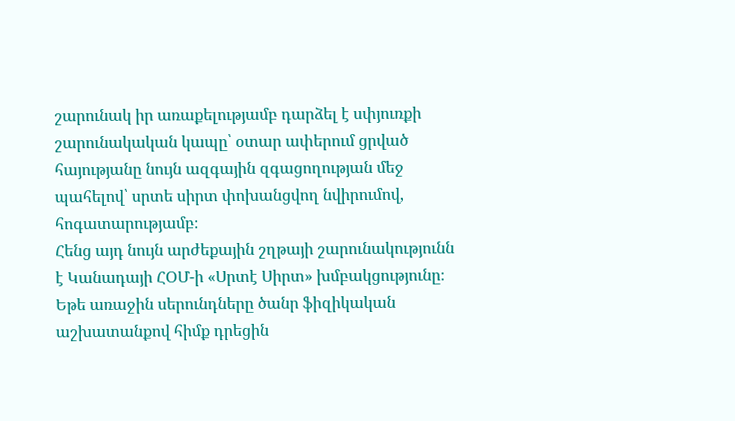շարունակ իր առաքելությամբ դարձել է սփյուռքի շարունակական կապը՝ օտար ափերում ցրված հայությանը նույն ազգային զգացողության մեջ պահելով՝ սրտե սիրտ փոխանցվող նվիրումով, հոգատարությամբ։
Հենց այդ նույն արժեքային շղթայի շարունակությունն է Կանադայի ՀՕՄ-ի «Սրտէ Սիրտ» խմբակցությունը։
Եթե առաջին սերունդները ծանր ֆիզիկական աշխատանքով հիմք դրեցին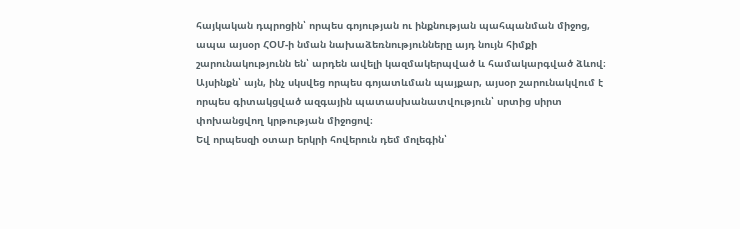հայկական դպրոցին՝ որպես գոյության ու ինքնության պահպանման միջոց, ապա այսօր ՀՕՄ-ի նման նախաձեռնությունները այդ նույն հիմքի շարունակությունն են՝ արդեն ավելի կազմակերպված և համակարգված ձևով։
Այսինքն՝ այն, ինչ սկսվեց որպես գոյատևման պայքար, այսօր շարունակվում է որպես գիտակցված ազգային պատասխանատվություն՝ սրտից սիրտ փոխանցվող կրթության միջոցով։
Եվ որպեսզի օտար երկրի հովերուն դեմ մոլեգին՝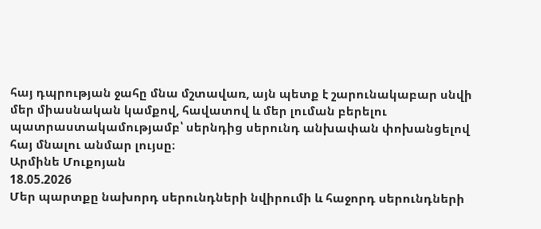հայ դպրության ջահը մնա մշտավառ, այն պետք է շարունակաբար սնվի մեր միասնական կամքով, հավատով և մեր լուման բերելու պատրաստակամությամբ՝ սերնդից սերունդ անխափան փոխանցելով հայ մնալու անմար լույսը։
Արմինե Մուքոյան
18.05.2026
Մեր պարտքը նախորդ սերունդների նվիրումի և հաջորդ սերունդների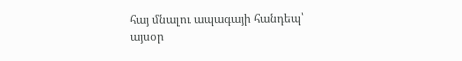հայ մնալու ապագայի հանդեպ՝ այսօր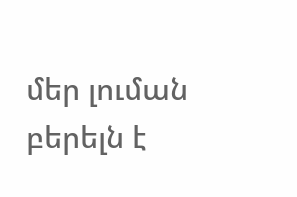մեր լուման բերելն է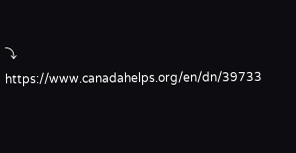⤵
https://www.canadahelps.org/en/dn/39733